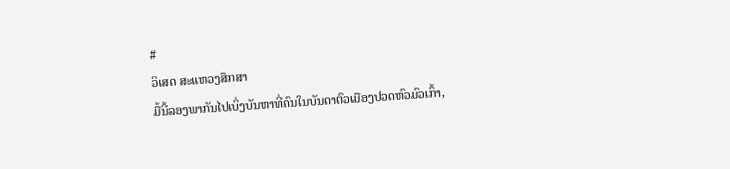#
ວິເສດ ສະແຫວງສຶກສາ
ມື້ນີ້ລອງພາກັນໄປເບິ່ງບັນຫາທີ່ຄົນໃນບັນດາຕົວເມືອງປວດຫົວມົວເກົ້າ,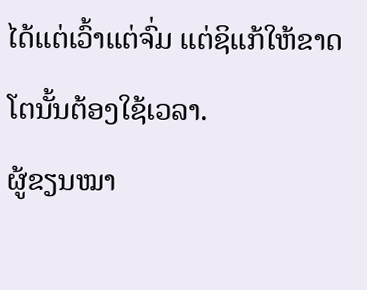ໄດ້ແຕ່ເວົ້າແຕ່ຈົ່ມ ແຕ່ຊິແກ້ໃຫ້ຂາດໂຕນັ້ນຕ້ອງໃຊ້ເວລາ.
ຜູ້ຂຽນໝາ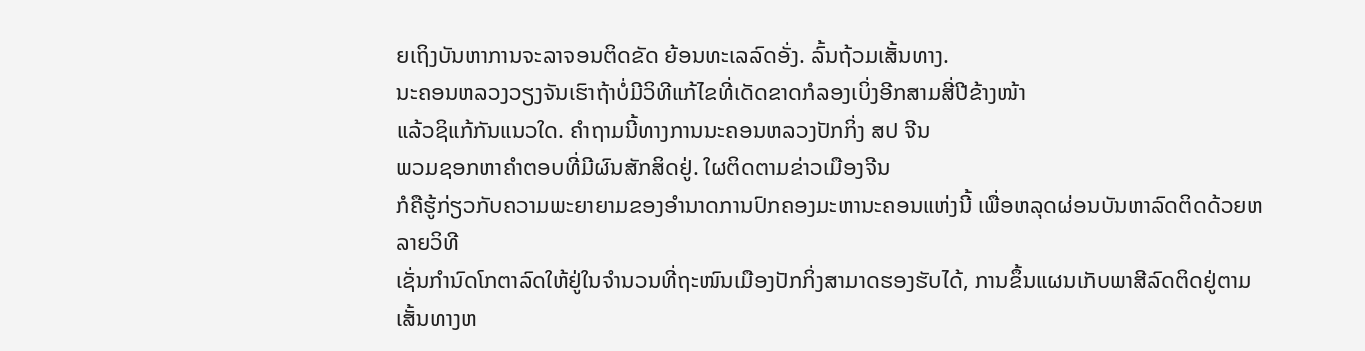ຍເຖິງບັນຫາການຈະລາຈອນຕິດຂັດ ຍ້ອນທະເລລົດອັ່ງ. ລົ້ນຖ້ວມເສັ້ນທາງ.
ນະຄອນຫລວງວຽງຈັນເຮົາຖ້າບໍ່ມີວິທີແກ້ໄຂທີ່ເດັດຂາດກໍລອງເບິ່ງອີກສາມສີ່ປີຂ້າງໜ້າ
ແລ້ວຊິແກ້ກັນແນວໃດ. ຄຳຖາມນີ້ທາງການນະຄອນຫລວງປັກກິ່ງ ສປ ຈີນ
ພວມຊອກຫາຄຳຕອບທີ່ມີຜົນສັກສິດຢູ່. ໃຜຕິດຕາມຂ່າວເມືອງຈີນ
ກໍຄືຮູ້ກ່ຽວກັບຄວາມພະຍາຍາມຂອງອຳນາດການປົກຄອງມະຫານະຄອນແຫ່ງນີ້ ເພື່ອຫລຸດຜ່ອນບັນຫາລົດຕິດດ້ວຍຫລາຍວິທີ
ເຊັ່ນກຳນົດໂກຕາລົດໃຫ້ຢູ່ໃນຈຳນວນທີ່ຖະໜົນເມືອງປັກກິ່ງສາມາດຮອງຮັບໄດ້, ການຂຶ້ນແຜນເກັບພາສີລົດຕິດຢູ່ຕາມເສັ້ນທາງຫ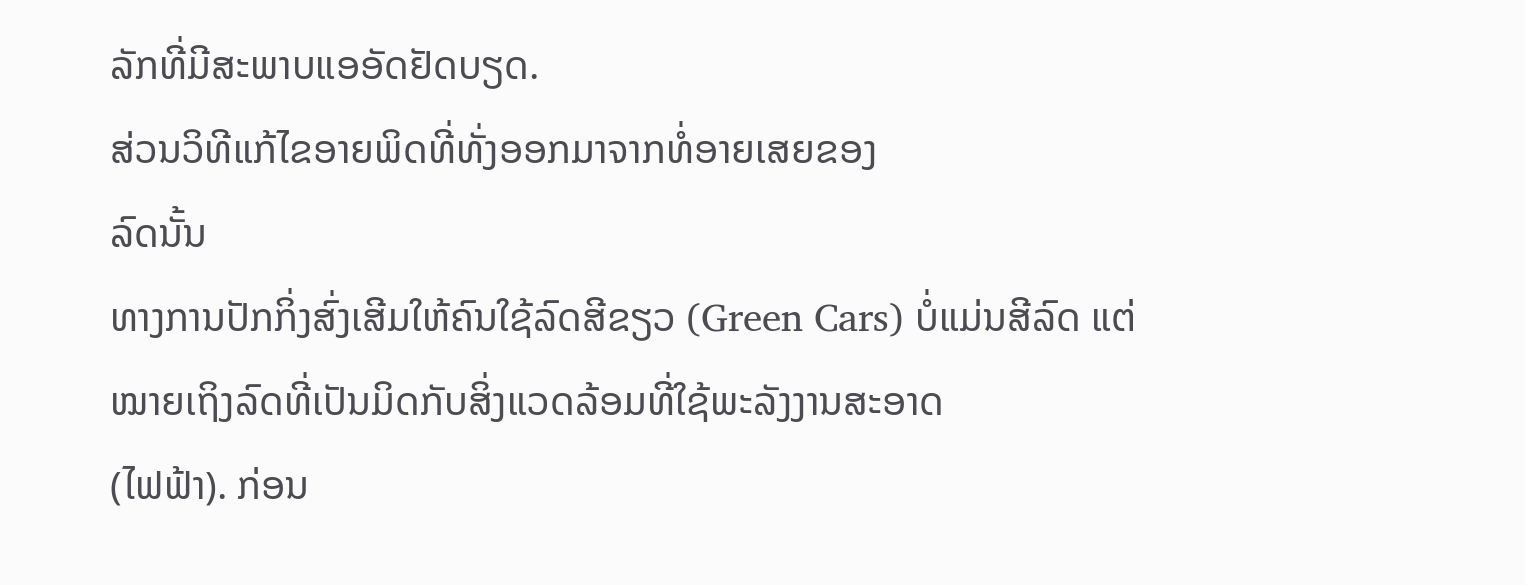ລັກທີ່ມີສະພາບແອອັດຢັດບຽດ.
ສ່ວນວິທີແກ້ໄຂອາຍພິດທີ່ທັ່ງອອກມາຈາກທໍ່ອາຍເສຍຂອງ
ລົດນັ້ນ
ທາງການປັກກິ່ງສົ່ງເສີມໃຫ້ຄົນໃຊ້ລົດສີຂຽວ (Green Cars) ບໍ່ແມ່ນສີລົດ ແຕ່ໝາຍເຖິງລົດທີ່ເປັນມິດກັບສິ່ງແວດລ້ອມທີ່ໃຊ້ພະລັງງານສະອາດ
(ໄຟຟ້າ). ກ່ອນ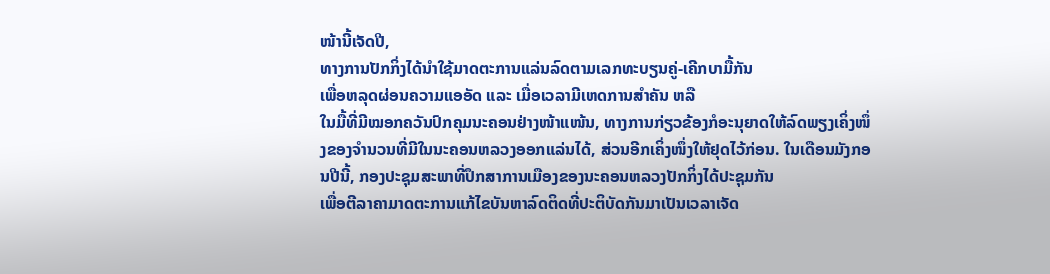ໜ້ານີ້ເຈັດປີ,
ທາງການປັກກິ່ງໄດ້ນຳໃຊ້ມາດຕະການແລ່ນລົດຕາມເລກທະບຽນຄູ່-ເຄີກບາມື້ກັນ
ເພື່ອຫລຸດຜ່ອນຄວາມແອອັດ ແລະ ເມື່ອເວລາມີເຫດການສຳຄັນ ຫລື
ໃນມື້ທີ່ມີໝອກຄວັນປົກຄຸມນະຄອນຢ່າງໜ້າແໜ້ນ, ທາງການກ່ຽວຂ້ອງກໍອະນຸຍາດໃຫ້ລົດພຽງເຄິ່ງໜຶ່ງຂອງຈຳນວນທີ່ມີໃນນະຄອນຫລວງອອກແລ່ນໄດ້, ສ່ວນອີກເຄິ່ງໜຶ່ງໃຫ້ຢຸດໄວ້ກ່ອນ. ໃນເດືອນມັງກອນປີນີ້, ກອງປະຊຸມສະພາທີ່ປຶກສາການເມືອງຂອງນະຄອນຫລວງປັກກິ່ງໄດ້ປະຊຸມກັນ
ເພື່ອຕີລາຄາມາດຕະການແກ້ໄຂບັນຫາລົດຕິດທີ່ປະຕິບັດກັນມາເປັນເວລາເຈັດ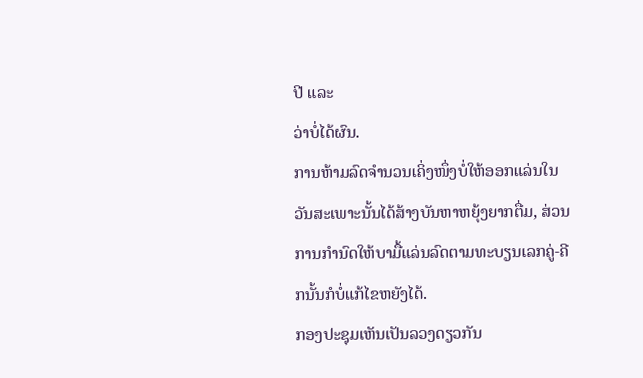ປີ ແລະ
ວ່າບໍ່ໄດ້ຜົນ.
ການຫ້າມລົດຈຳນວນເຄິ່ງໜຶ່ງບໍ່ໃຫ້ອອກແລ່ນໃນວັນສະເພາະນັ້ນໄດ້ສ້າງບັນຫາຫຍຸ້ງຍາກຕື່ມ, ສ່ວນການກຳນົດໃຫ້ບາມື້ແລ່ນລົດຕາມທະບຽນເລກຄູ່-ຄີກນັ້ນກໍບໍ່ແກ້ໄຂຫຍັງໄດ້.
ກອງປະຊຸມເຫັນເປັນລວງດຽວກັນ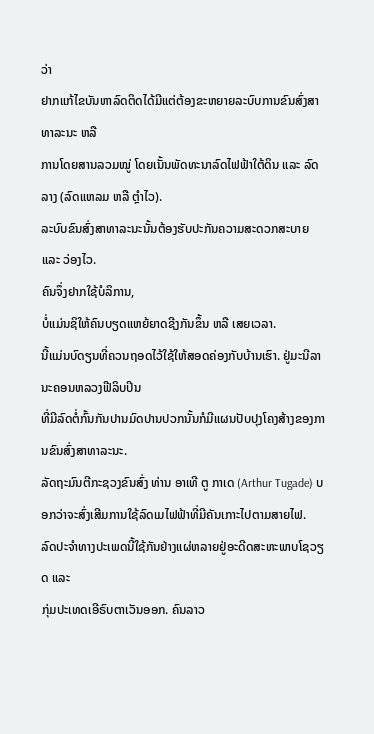ວ່າ
ຢາກແກ້ໄຂບັນຫາລົດຕິດໄດ້ມີແຕ່ຕ້ອງຂະຫຍາຍລະບົບການຂົນສົ່ງສາທາລະນະ ຫລື
ການໂດຍສານລວມໝູ່ ໂດຍເນັ້ນພັດທະນາລົດໄຟຟ້າໃຕ້ດິນ ແລະ ລົດລາງ (ລົດແຫລມ ຫລື ຕຼຳໄວ).
ລະບົບຂົນສົ່ງສາທາລະນະນັ້ນຕ້ອງຮັບປະກັນຄວາມສະດວກສະບາຍ ແລະ ວ່ອງໄວ.
ຄົນຈຶ່ງຢາກໃຊ້ບໍລິການ,
ບໍ່ແມ່ນຊິໃຫ້ຄົນບຽດແຫຍ້ຍາດຊີງກັນຂຶ້ນ ຫລື ເສຍເວລາ.
ນີ້ແມ່ນບົດຽນທີ່ຄວນຖອດໄວ້ໃຊ້ໃຫ້ສອດຄ່ອງກັບບ້ານເຮົາ. ຢູ່ມະນີລາ ນະຄອນຫລວງຟີລິບປິນ
ທີ່ມີລົດຕໍ່ກົ້ນກັນປານມົດປານປວກນັ້ນກໍມີແຜນປັບປຸງໂຄງສ້າງຂອງການຂົນສົ່ງສາທາລະນະ.
ລັດຖະມົນຕີກະຊວງຂົນສົ່ງ ທ່ານ ອາເທີ ຕູ ກາເດ (Arthur Tugade) ບອກວ່າຈະສົ່ງເສີມການໃຊ້ລົດເມໄຟຟ້າທີ່ມີຄັນເກາະໄປຕາມສາຍໄຟ.
ລົດປະຈຳທາງປະເພດນີ້ໃຊ້ກັນຢ່າງແຜ່ຫລາຍຢູ່ອະດີດສະຫະພາບໂຊວຽດ ແລະ
ກຸ່ມປະເທດເອີຣົບຕາເວັນອອກ. ຄົນລາວ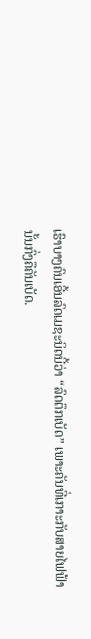ເຮົາບາງຄົນເອີ້ນລົດເມຊະນິດນີ້ວ່າ “ລົດຕຶກເບັດ” ເພາະຄັນທີ່ເກາະກັບສາຍໄຟຟ້ານັ້ນກົ່ງຄືຄັນເບັດ.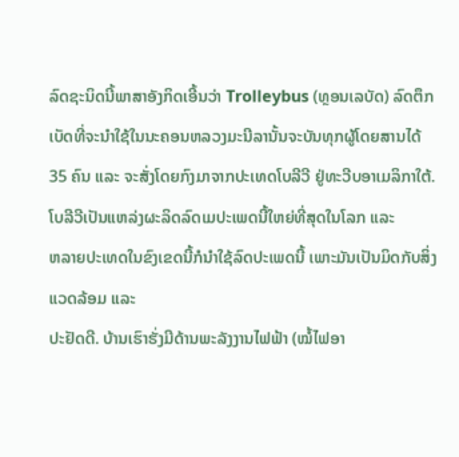ລົດຊະນິດນີ້ພາສາອັງກິດເອີ້ນວ່າ Trolleybus (ທຼອນເລບັດ) ລົດຕຶກເບັດທີ່ຈະນຳໃຊ້ໃນນະຄອນຫລວງມະນີລານັ້ນຈະບັນທຸກຜູ້ໂດຍສານໄດ້
35 ຄົນ ແລະ ຈະສັ່ງໂດຍກົງມາຈາກປະເທດໂບລີວີ ຢູ່ທະວີບອາເມລິກາໃຕ້.
ໂບລີວີເປັນແຫລ່ງຜະລິດລົດເມປະເພດນີ້ໃຫຍ່ທີ່ສຸດໃນໂລກ ແລະ
ຫລາຍປະເທດໃນຂົງເຂດນີ້ກໍນຳໃຊ້ລົດປະເພດນີ້ ເພາະມັນເປັນມິດກັບສິ່ງແວດລ້ອມ ແລະ
ປະຢັດດີ. ບ້ານເຮົາຮັ່ງມີດ້ານພະລັງງານໄຟຟ້າ (ໝໍ້ໄຟອາ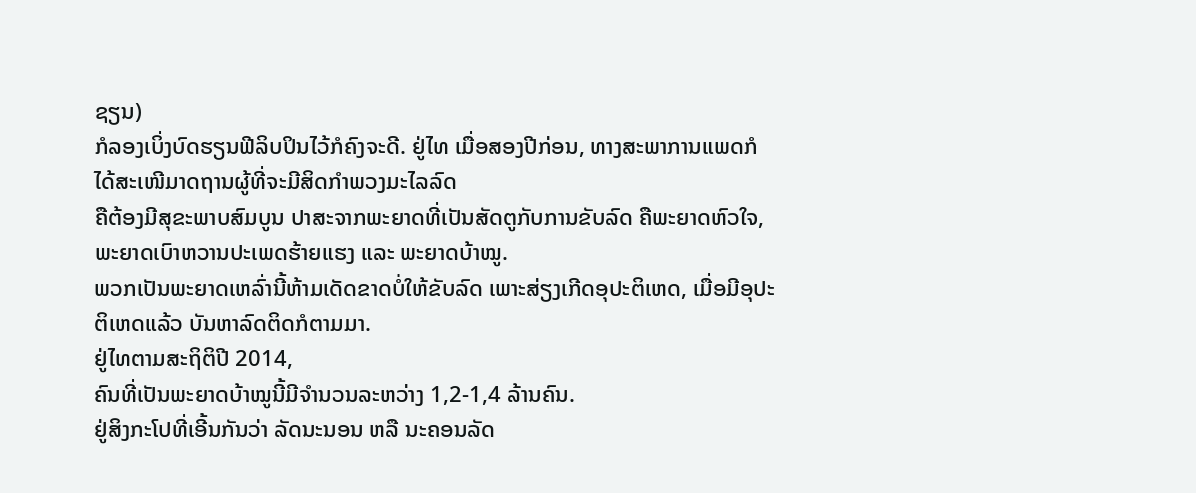ຊຽນ)
ກໍລອງເບິ່ງບົດຮຽນຟີລິບປິນໄວ້ກໍຄົງຈະດີ. ຢູ່ໄທ ເມື່ອສອງປີກ່ອນ, ທາງສະພາການແພດກໍໄດ້ສະເໜີມາດຖານຜູ້ທີ່ຈະມີສິດກຳພວງມະໄລລົດ
ຄືຕ້ອງມີສຸຂະພາບສົມບູນ ປາສະຈາກພະຍາດທີ່ເປັນສັດຕູກັບການຂັບລົດ ຄືພະຍາດຫົວໃຈ, ພະຍາດເບົາຫວານປະເພດຮ້າຍແຮງ ແລະ ພະຍາດບ້າໝູ.
ພວກເປັນພະຍາດເຫລົ່ານີ້ຫ້າມເດັດຂາດບໍ່ໃຫ້ຂັບລົດ ເພາະສ່ຽງເກີດອຸປະຕິເຫດ, ເມື່ອມີອຸປະຕິເຫດແລ້ວ ບັນຫາລົດຕິດກໍຕາມມາ.
ຢູ່ໄທຕາມສະຖິຕິປີ 2014,
ຄົນທີ່ເປັນພະຍາດບ້າໝູນີ້ມີຈຳນວນລະຫວ່າງ 1,2-1,4 ລ້ານຄົນ.
ຢູ່ສິງກະໂປທີ່ເອີ້ນກັນວ່າ ລັດນະນອນ ຫລື ນະຄອນລັດ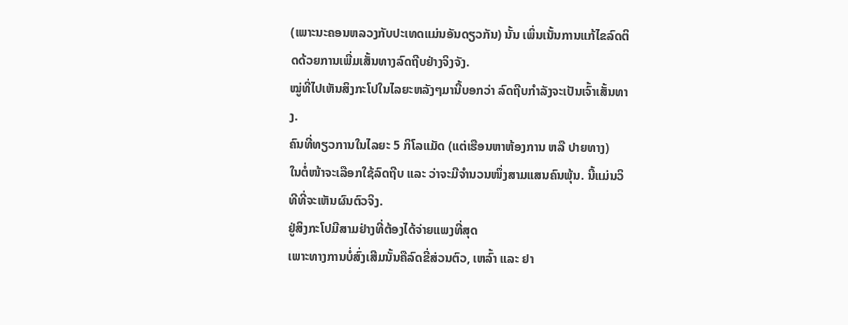(ເພາະນະຄອນຫລວງກັບປະເທດແມ່ນອັນດຽວກັນ) ນັ້ນ ເພິ່ນເນັ້ນການແກ້ໄຂລົດຕິດດ້ວຍການເພີ່ມເສັ້ນທາງລົດຖີບຢ່າງຈິງຈັງ.
ໝູ່ທີ່ໄປເຫັນສິງກະໂປໃນໄລຍະຫລັງໆມານີ້ບອກວ່າ ລົດຖີບກຳລັງຈະເປັນເຈົ້າເສັ້ນທາງ.
ຄົນທີ່ທຽວການໃນໄລຍະ 5 ກິໂລແມັດ (ແຕ່ເຮືອນຫາຫ້ອງການ ຫລື ປາຍທາງ)
ໃນຕໍ່ໜ້າຈະເລືອກໃຊ້ລົດຖີບ ແລະ ວ່າຈະມີຈຳນວນໜຶ່ງສາມແສນຄົນພຸ້ນ. ນີ້ແມ່ນວິທີທີ່ຈະເຫັນຜົນຕົວຈິງ.
ຢູ່ສິງກະໂປມີສາມຢ່າງທີ່ຕ້ອງໄດ້ຈ່າຍແພງທີ່ສຸດ
ເພາະທາງການບໍ່ສົ່ງເສີມນັ້ນຄືລົດຂີ່ສ່ວນຕົວ, ເຫລົ້າ ແລະ ຢາ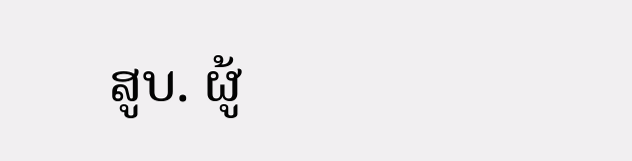ສູບ. ຜູ້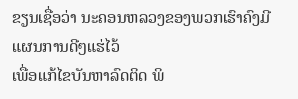ຂຽນເຊື່ອວ່າ ນະຄອນຫລວງຂອງພວກເຮົາຄົງມີແຜນການດີໆແຮ່ໄວ້
ເພື່ອແກ້ໄຂບັນຫາລົດຕິດ ພິ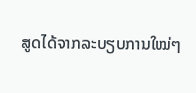ສູດໄດ້ຈາກລະບຽບການໃໝ່ໆ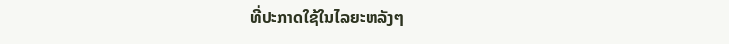ທີ່ປະກາດໃຊ້ໃນໄລຍະຫລັງໆ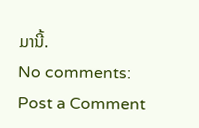ມານີ້.
No comments:
Post a Comment